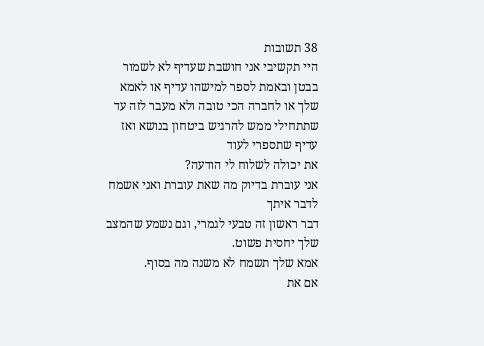38 תשובות
היי תקשיבי אני חושבת שעדיף לא לשמור בבטן ובאמת לספר למישהו עדיף או לאמא שלך או לחברה הכי טובה ולא מעבר לזה עד שתתחילי ממש להרגיש ביטחון בנושא ואז עדיף שתספרי לעוד
את יכולה לשלוח לי הודעה?
אני עוברת בדיוק מה שאת עוברת ואני אשמח לדבר איתך
דבר ראשון זה טבעי לגמרי, וגם נשמע שהמצב שלך יחסית פשוט.
אמא שלך תשמח לא משנה מה בסוף.
אם את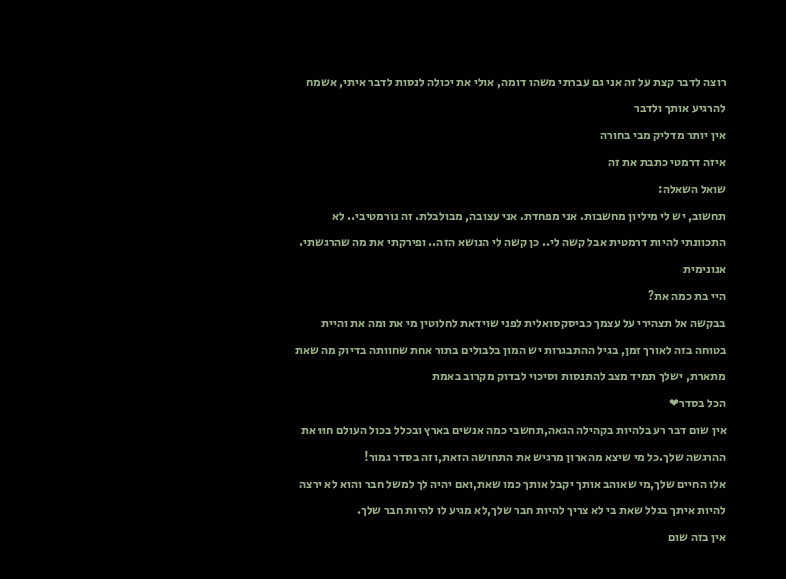רוצה לדבר קצת על זה אני גם עברתי משהו דומה, אולי את יכולה לנסות לדבר איתי, אשמח להרגיע אותך ולדבר
אין יותר מדליק מבי בחורה
איזה דרמטי כתבת את זה
שואל השאלה:
תחשוב, יש לי מיליון מחשבות. אני מפחדת. אני עצובה, מבולבלת. זה נורמטיבי.. לא התכוונתי להיות דרמטית אבל קשה לי.. כן קשה לי הנושא הזה.. ופירקתי את מה שהרגשתי.
אנונימית
היי בת כמה את?
בבקשה אל תצהירי על עצמך כביסקסואלית לפני שוידאת לחלוטין מי את ומה את והיית בטוחה בזה לאורך זמן, בגיל ההתבגרות יש המון בלבולים בתור אחת שחוותה בדיוק מה שאת מתארת, ישלך תמיד מצב להתנסות וסיכוי לבדוק מקרוב באמת
הכל בסדר❤
אין שום דבר רע בלהיות בקהילה הגאה,תחשבי כמה אנשים בארץ ובכלל בכול העולם חוּוּ את ההרגשה שלך.כל מי שיצא מהארון מרגיש את התחושה הזאת,וזה בסדר גמור!
אלו החיים שלך,מי שאוהב אותך יקבל אותך כמו שאת,ואם יהיה לך למשל חבר והוא לא ירצה להיות איתך בגלל שאת בי לא צריך להיות חבר שלך,לא מגיע לו להיות חבר שלך.
אין בזה שום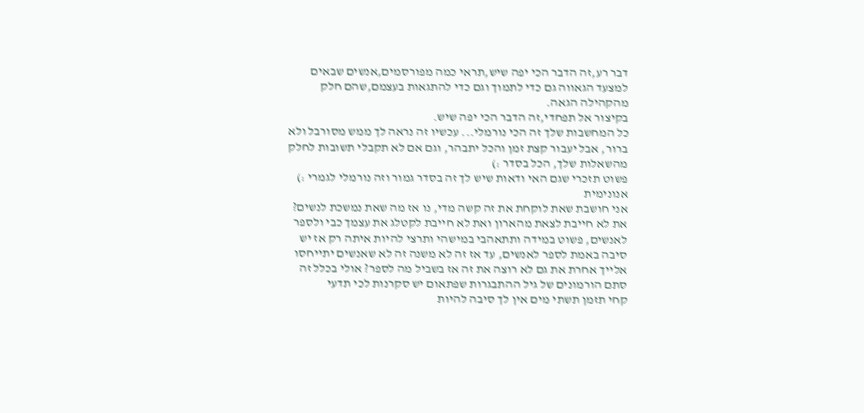דבר רע,זה הדבר הכי יפה שיש,תראי כמה מפורסמים,אנשים שבאים למצעד הגאווה גם כדי לתמוך וגם כדי להתגאות בעצמם,שהם חלק מהקהילה הגאה.
בקיצור אל תפחדי,זה הדבר הכי יפה שיש.
כל המחשבות שלך זה הכי נורמלי... עכשיו זה נראה לך ממש מסורבל ולא ברור, אבל יעבור קצת זמן והכל יתבהר, וגם אם לא תקבלי תשובות לחלק מהשאלות שלך, הכל בסדר :)
פשוט תזכרי שגם האי ודאות שיש לך זה בסדר גמור וזה נורמלי לגמרי :)
אנונימית
אני חושבת שאת לוקחת את זה קשה מדי, נו אז מה שאת נמשכת לנשים? את לא חייבת לצאת מהארון ואת לא חייבת לקטלג את עצמך כבי ולספר לאנשים, פשוט במידה ותתאהבי במישהי ותרצי להיות איתה רק אז יש סיבה באמת לספר לאנשים, עד אז זה לא משנה זה לא שאנשים יתייחסו אלייך אחרת את גם לא רוצה את זה אז בשביל מה לספר? אולי בכלל זה סתם הורמונים של גיל ההתבגרות שפתאום יש סקרנות לכי תדעי
קחי תזמן תשתי מים אין לך סיבה להיות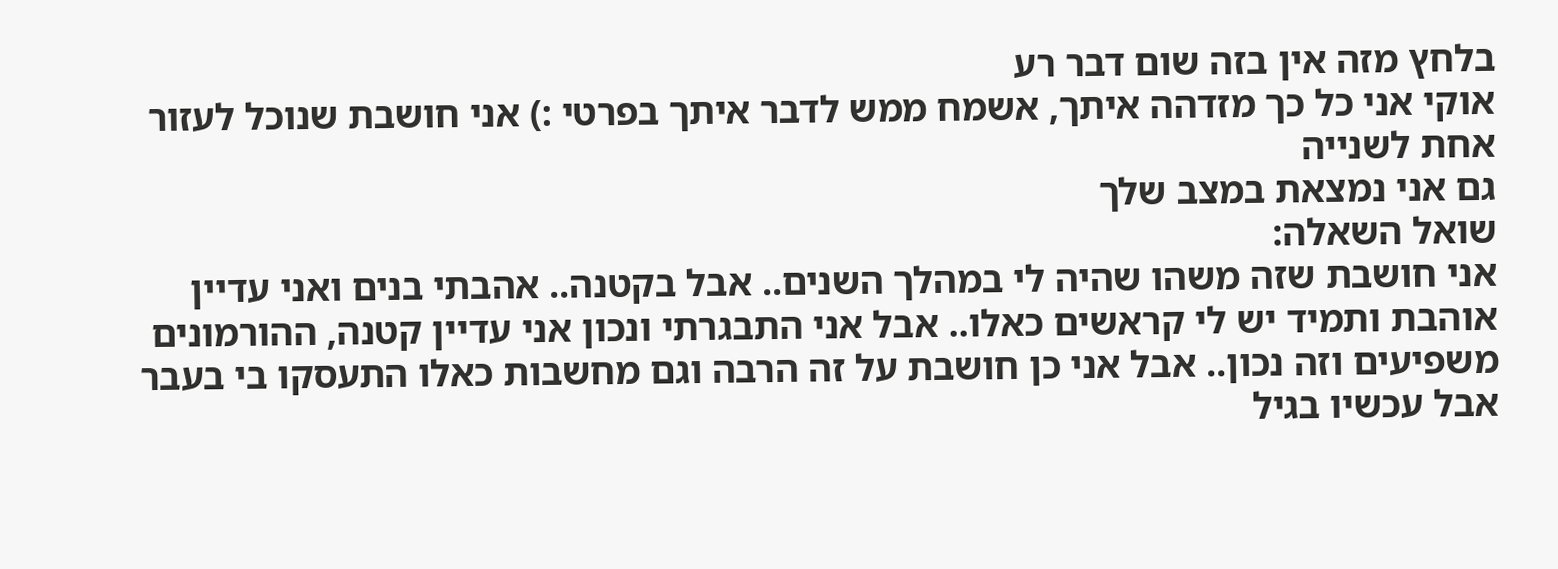בלחץ מזה אין בזה שום דבר רע
אוקי אני כל כך מזדהה איתך, אשמח ממש לדבר איתך בפרטי :) אני חושבת שנוכל לעזור אחת לשנייה
גם אני נמצאת במצב שלך
שואל השאלה:
אני חושבת שזה משהו שהיה לי במהלך השנים.. אבל בקטנה.. אהבתי בנים ואני עדיין אוהבת ותמיד יש לי קראשים כאלו.. אבל אני התבגרתי ונכון אני עדיין קטנה, ההורמונים משפיעים וזה נכון.. אבל אני כן חושבת על זה הרבה וגם מחשבות כאלו התעסקו בי בעבר אבל עכשיו בגיל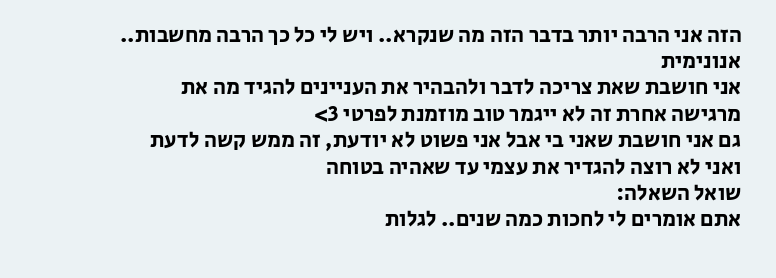הזה אני הרבה יותר בדבר הזה מה שנקרא.. ויש לי כל כך הרבה מחשבות..
אנונימית
אני חושבת שאת צריכה לדבר ולהבהיר את העניינים להגיד מה את מרגישה אחרת זה לא ייגמר טוב מוזמנת לפרטי 3>
גם אני חושבת שאני בי אבל אני פשוט לא יודעת, זה ממש קשה לדעת ואני לא רוצה להגדיר את עצמי עד שאהיה בטוחה
שואל השאלה:
אתם אומרים לי לחכות כמה שנים.. לגלות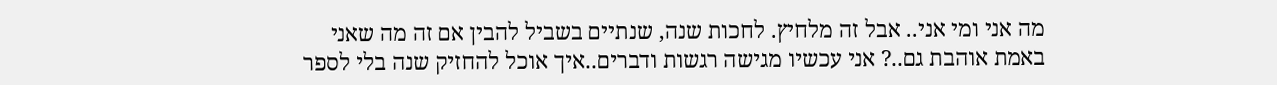מה אני ומי אני.. אבל זה מלחיץ. לחכות שנה, שנתיים בשביל להבין אם זה מה שאני באמת אוהבת גם..? אני עכשיו מגישה רגשות ודברים..איך אוכל להחזיק שנה בלי לספר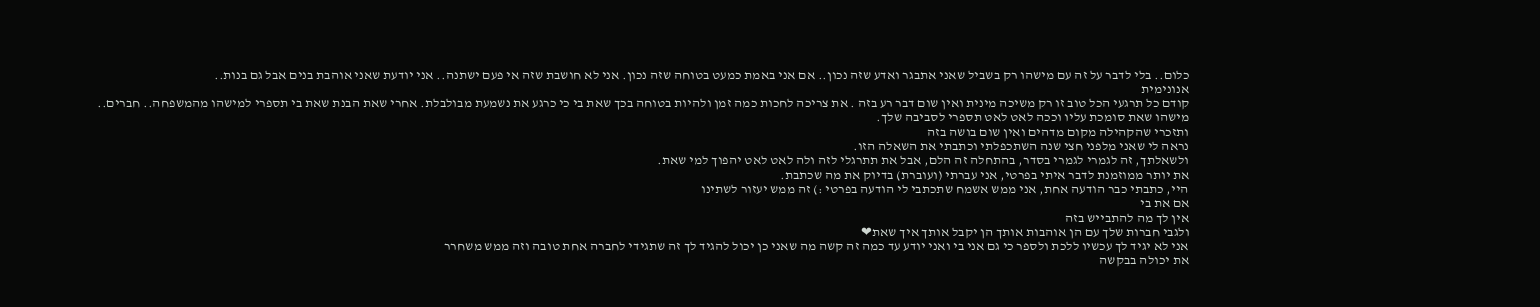כלום.. בלי לדבר על זה עם מישהו רק בשביל שאני אתבגר ואדע שזה נכון.. אם אני באמת כמעט בטוחה שזה נכון. אני לא חושבת שזה אי פעם ישתנה.. אני יודעת שאני אוהבת בנים אבל גם בנות..
אנונימית
קודם כל תרגעי הכל טוב זו רק משיכה מינית ואין שום דבר רע בזה . את צריכה לחכות כמה זמן ולהיות בטוחה בכך שאת בי כי כרגע את נשמעת מבולבלת. אחרי שאת הבנת שאת בי תספרי למישהו מהמשפחה.. חברים.. מישהו שאת סומכת עליו וככה לאט לאט תספרי לסביבה שלך.
ותזכרי שהקהילה מקום מדהים ואין שום בושה בזה
נראה לי שאני מלפני חצי שנה השתכפלתי וכתבתי את השאלה הזו.
ולשאלתך, זה לגמרי לגמרי בסדר, בהתחלה זה הלם, אבל את תתרגלי לזה ולה לאט לאט יהפוך למי שאת.
את יותר ממוזמנת לדבר איתי בפרטי, אני עברתי (ועוברת) בדיוק את מה שכתבת.
היי, כתבתי כבר הודעה אחת, אני ממש אשמח שתכתבי לי הודעה בפרטי :) זה ממש יעזור לשתינו
אם את בי
אין לך מה להתבייש בזה
ולגבי חברות שלך עם הן אוהבות אותך הן יקבל אותך איך שאת❤
אני לא יגיד לך עכשיו ללכת ולספר כי גם אני בי ואני יודע עד כמה זה קשה מה שאני כן יכול להגיד לך זה שתגידי לחברה אחת טובה וזה ממש משחרר
את יכולה בבקשה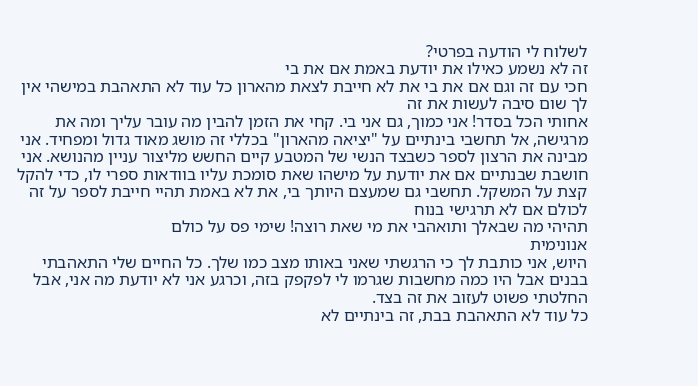לשלוח לי הודעה בפרטי?
זה לא נשמע כאילו את יודעת באמת אם את בי
חכי עם זה וגם אם את בי את לא חייבת לצאת מהארון כל עוד לא התאהבת במישהי אין לך שום סיבה לעשות את זה
אחותי הכל בסדר! אני כמוך, גם אני בי. קחי את הזמן להבין מה עובר עליך ומה את מרגישה, אל תחשבי בינתיים על "יציאה מהארון" בכללי זה מושג מאוד גדול ומפחיד. אני מבינה את הרצון לספר כשבצד הנשי של המטבע קיים החשש מליצור עניין מהנושא. אני חושבת שבנתיים אם את יודעת על מישהו שאת סומכת עליו בוודאות ספרי לו, כדי להקל קצת על המשקל. תחשבי גם שמעצם היותך בי, את לא באמת תהיי חייבת לספר על זה לכולם אם לא תרגישי בנוח
תהיהי מה שבאלך ותואהבי את מי שאת רוצה! שימי פס על כולם
אנונימית
היוש, אני כותבת לך כי הרגשתי שאני באותו מצב כמו שלך. כל החיים שלי התאהבתי בבנים אבל היו כמה מחשבות שגרמו לי לפקפק בזה, וכרגע אני לא יודעת מה אני, אבל החלטתי פשוט לעזוב את זה בצד.
כל עוד לא התאהבת בבת, זה בינתיים לא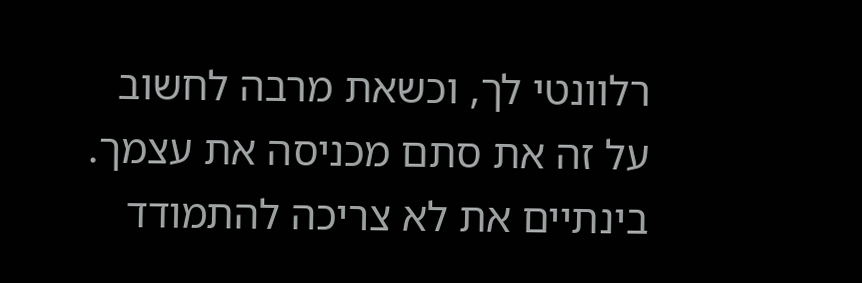רלוונטי לך, וכשאת מרבה לחשוב על זה את סתם מכניסה את עצמך. בינתיים את לא צריכה להתמודד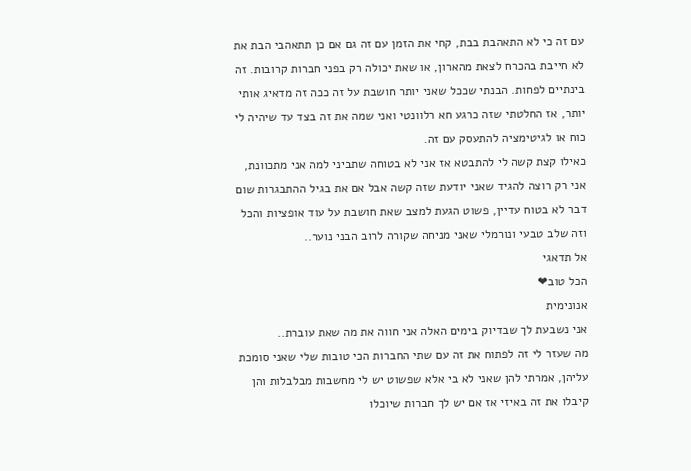עם זה כי לא התאהבת בבת, קחי את הזמן עם זה גם אם כן תתאהבי הבת את לא חייבת בהכרח לצאת מהארון, או שאת יכולה רק בפני חברות קרובות. זה בינתיים לפחות. הבנתי שככל שאני יותר חושבת על זה ככה זה מדאיג אותי יותר, אז החלטתי שזה כרגע חא רלוונטי ואני שמה את זה בצד עד שיהיה לי כוח או לגיטימציה להתעסק עם זה.
כאילו קצת קשה לי להתבטא אז אני לא בטוחה שתביני למה אני מתכוונת, אני רק רוצה להגיד שאני יודעת שזה קשה אבל אם את בגיל ההתבגרות שום דבר לא בטוח עדיין, פשוט הגעת למצב שאת חושבת על עוד אופציות והכל וזה שלב טבעי ונורמלי שאני מניחה שקורה לרוב הבני נוער..
אל תדאגי
הכל טוב❤
אנונימית
אני נשבעת לך שבדיוק בימים האלה אני חווה את מה שאת עוברת..
מה שעזר לי זה לפתוח את זה עם שתי החברות הכי טובות שלי שאני סומכת עליהן, אמרתי להן שאני לא בי אלא שפשוט יש לי מחשבות מבלבלות והן קיבלו את זה באיזי אז אם יש לך חברות שיוכלו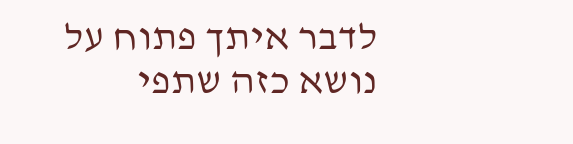לדבר איתך פתוח על נושא כזה שתפי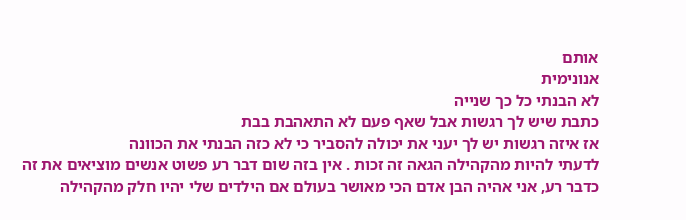אותם
אנונימית
לא הבנתי כל כך שנייה
כתבת שיש לך רגשות אבל שאף פעם לא התאהבת בבת
אז איזה רגשות יש לך יעני את יכולה להסביר כי לא כזה הבנתי את הכוונה
לדעתי להיות מהקהילה הגאה זה זכות . אין בזה שום דבר רע פשוט אנשים מוציאים את זה כדבר רע, אני אהיה הבן אדם הכי מאושר בעולם אם הילדים שלי יהיו חלק מהקהילה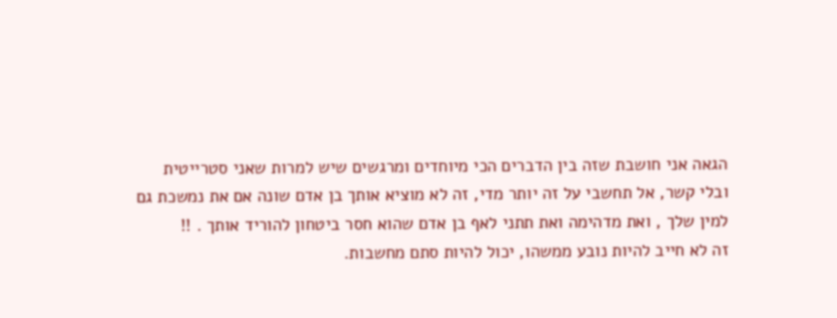הגאה אני חושבת שזה בין הדברים הכי מיוחדים ומרגשים שיש למרות שאני סטרייטית
ובלי קשר, אל תחשבי על זה יותר מדי, זה לא מוציא אותך בן אדם שונה אם את נמשכת גם למין שלך , ואת מדהימה ואת תתני לאף בן אדם שהוא חסר ביטחון להוריד אותך . !!
זה לא חייב להיות נובע ממשהו, יכול להיות סתם מחשבות.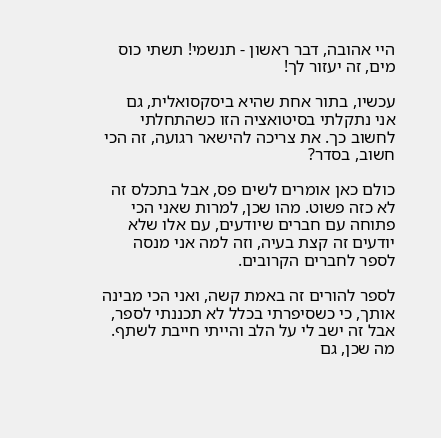היי אהובה, דבר ראשון - תנשמי! תשתי כוס מים, זה יעזור לך!

עכשיו, בתור אחת שהיא ביסקסואלית, גם אני נתקלתי בסיטואציה הזו כשהתחלתי לחשוב כך. את צריכה להישאר רגועה, זה הכי חשוב, בסדר?

כולם כאן אומרים לשים פס, אבל בתכלס זה לא כזה פשוט. מהו שכן, למרות שאני הכי פתוחה עם חברים שיודעים, עם אלו שלא יודעים זה קצת בעיה, וזה למה אני מנסה לספר לחברים הקרובים.

לספר להורים זה באמת קשה, ואני הכי מבינה אותך, כי כשסיפרתי בכלל לא תכננתי לספר, אבל זה ישב לי על הלב והייתי חייבת לשתף. מה שכן, גם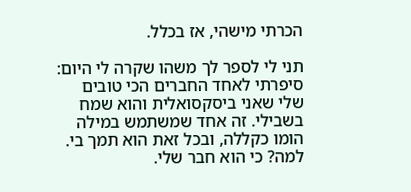הכרתי מישהי, אז בכלל.

תני לי לספר לך משהו שקרה לי היום: סיפרתי לאחד החברים הכי טובים שלי שאני ביסקסואלית והוא שמח בשבילי. זה אחד שמשתמש במילה הומו כקללה, ובכל זאת הוא תמך בי. למה? כי הוא חבר שלי.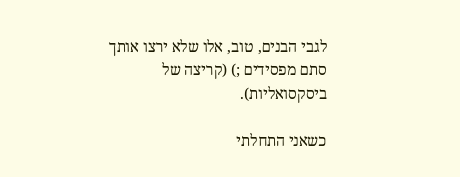לגבי הבנים, טוב, אלו שלא ירצו אותך סתם מפסידים ;) (קריצה של ביסקסואליות).

כשאני התחלתי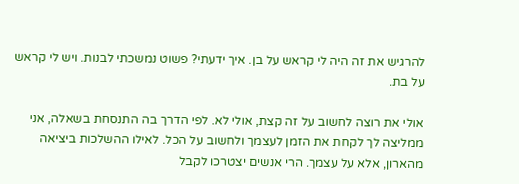להרגיש את זה היה לי קראש על בן. איך ידעתי? פשוט נמשכתי לבנות. ויש לי קראש על בת.

אולי את רוצה לחשוב על זה קצת, אולי לא. לפי הדרך בה התנסחת בשאלה, אני ממליצה לך לקחת את הזמן לעצמך ולחשוב על הכל. לאילו ההשלכות ביציאה מהארון, אלא על עצמך. הרי אנשים יצטרכו לקבל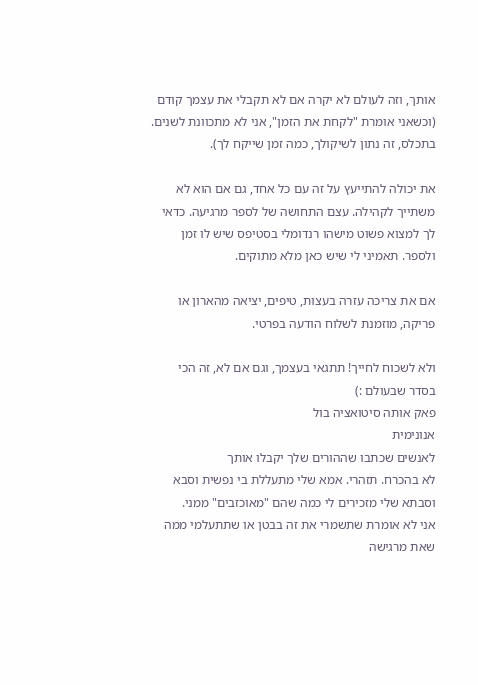אותך, וזה לעולם לא יקרה אם לא תקבלי את עצמך קודם (וכשאני אומרת "לקחת את הזמן", אני לא מתכוונת לשנים. בתכלס, זה נתון לשיקולך, כמה זמן שייקח לך).

את יכולה להתייעץ על זה עם כל אחד, גם אם הוא לא משתייך לקהילה. עצם התחושה של לספר מרגיעה. כדאי לך למצוא פשוט מישהו רנדומלי בסטיפס שיש לו זמן ולספר. תאמיני לי שיש כאן מלא מתוקים.

אם את צריכה עזרה בעצות, טיפים, יציאה מהארון או פריקה, מוזמנת לשלוח הודעה בפרטי.

ולא לשכוח לחייך! תתגאי בעצמך, וגם אם לא, זה הכי בסדר שבעולם :)
פאק אותה סיטואציה בול
אנונימית
לאנשים שכתבו שההורים שלך יקבלו אותך
לא בהכרח. תזהרי. אמא שלי מתעללת בי נפשית וסבא וסבתא שלי מזכירים לי כמה שהם "מאוכזבים" ממני.
אני לא אומרת שתשמרי את זה בבטן או שתתעלמי ממה שאת מרגישה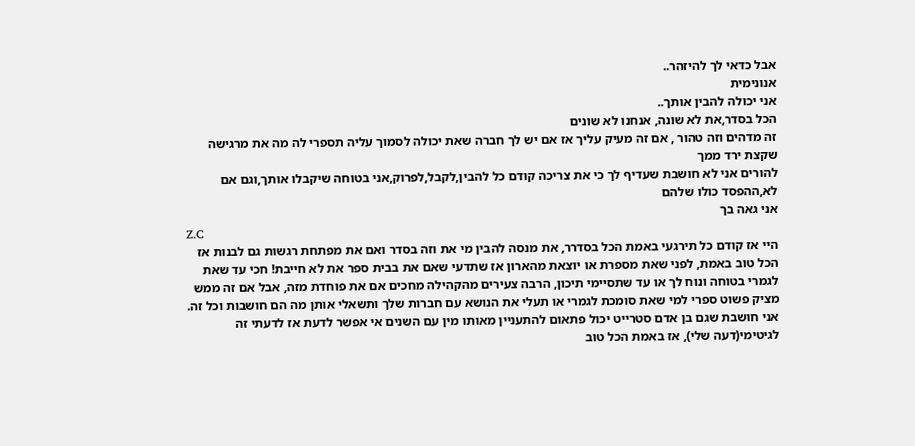אבל כדאי לך להיזהר..
אנונימית
אני יכולה להבין אותך..
הכל בסדר,את לא שונה, אנחנו לא שונים
זה מדהים וזה טהור , אם זה מעיק עליך אז אם יש לך חברה שאת יכולה לסמוך עליה תספרי לה מה את מרגישה שקצת ירד ממך
להורים אני לא חושבת שעדיף לך כי את צריכה קודם כל להבין,לקבל,לפרוק,אני בטוחה שיקבלו אותך,וגם אם לא,ההפסד כולו שלהם
אני גאה בך
Z.C
היי אז קודם כל תירגעי באמת הכל בסדרר, את מנסה להבין מי את וזה בסדר ואם את מפתחת רגשות גם לבנות אז הכל טוב באמת, לפני שאת מספרת או יוצאת מהארון אז שתדעי שאם את בבית ספר את לא חייבת! חכי עד שאת לגמרי בטוחה ונוח לך או עד שתסיימי תיכון, הרבה צעירים מהקהילה מחכים אם את פוחדת מזה, אבל אם זה ממש מציק פשוט ספרי למי שאת סומכת לגמרי או תעלי את הנושא עם חברות שלך ותשאלי אותן מה הם חושבות וכל זה. אני חושבת שגם בן אדם סטרייט יכול פתאום להתעניין מאותו מין עם השנים אי אפשר לדעת אז לדעתי זה לגיטימי(דעה שלי), אז באמת הכל טוב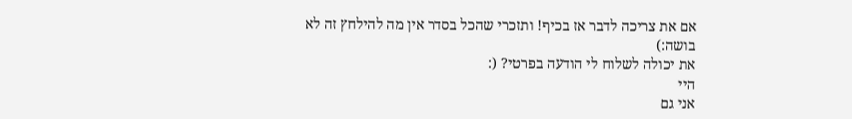אם את צריכה לדבר אז בכיף! ותזכרי שהכל בסדר אין מה להילחץ זה לא בושה:)
את יכולה לשלוח לי הודעה בפרטי? (:
היי
אני גם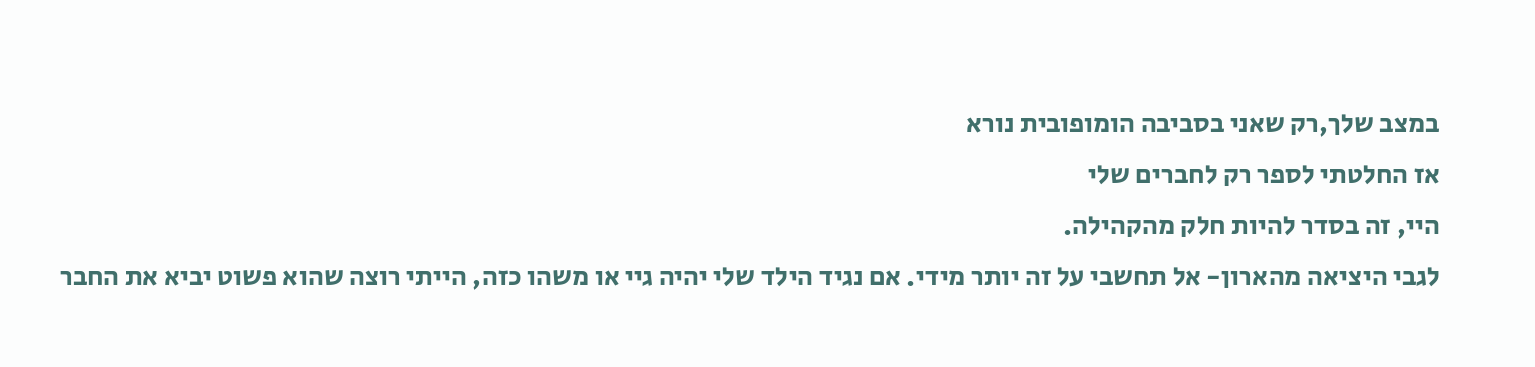במצב שלך,רק שאני בסביבה הומופובית נורא
אז החלטתי לספר רק לחברים שלי
היי, זה בסדר להיות חלק מהקהילה.
לגבי היציאה מהארון- אל תחשבי על זה יותר מידי. אם נגיד הילד שלי יהיה גיי או משהו כזה, הייתי רוצה שהוא פשוט יביא את החבר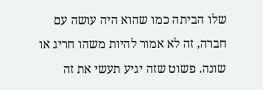שלו הביתה כמו שהוא היה עושה עם חברה, זה לא אמור להיות משהו חריג או שונה. פשוט שזה יגיע תעשי את זה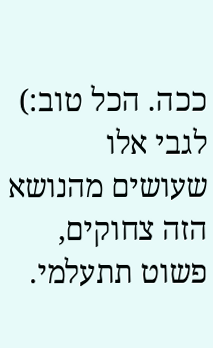ככה. הכל טוב:)
לגבי אלו שעושים מהנושא הזה צחוקים, פשוט תתעלמי.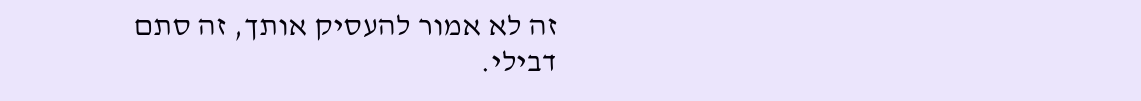זה לא אמור להעסיק אותך, זה סתם דבילי.